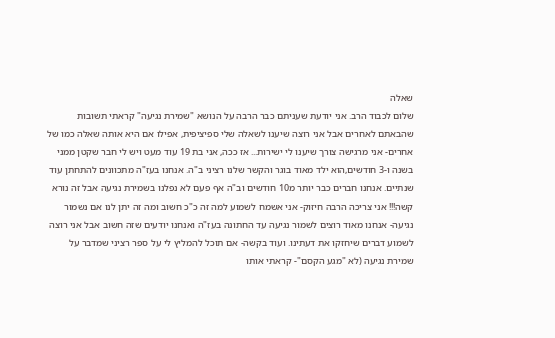שאלה
שלום לכבוד הרב. אני יודעת שעניתם כבר הרבה על הנושא "שמירת נגיעה" קראתי תשובות שהבאתם לאחרים אבל אני רוצה שיענו לשאלה שלי ספיציפית, אפילו אם היא אותה שאלה כמו של אחרים- אני מרגישה צורך שיענו לי ישירות... אז ככה, אני בת 19 עוד מעט ויש לי חבר שקטן ממני בשנה ו-3 חודשים,הוא ילד מאוד בוגר והקשר שלנו רציני ב"ה. אנחנו בעז"ה מתכוונים להתחתן עוד שנתיים. אנחנו חברים כבר יותר מ10 חודשים וב"ה אף פעם לא נפלנו בשמירת נגיעה אבל זה נורא קשה!!! אני צריכה הרבה חיזוק- אני אשמח לשמוע למה זה כ"כ חשוב ומה זה יתן לנו אם נשמור נגיעה- אנחנו מאוד רוצים לשמור נגיעה עד החתונה בעז"ה ואנחנו יודעים שזה חשוב אבל אני רוצה לשמוע דברים שיחזקו את דעתינו. ועוד בקשה- אם תוכל להמליץ לי על ספר רציני שמדבר על שמירת נגיעה (לא "מגע הקסם"- קראתי אותו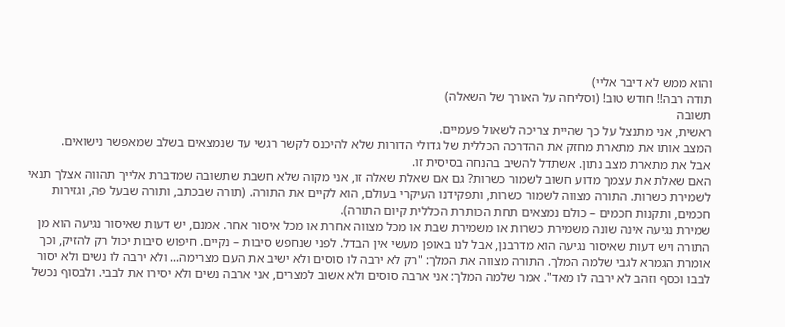והוא ממש לא דיבר אליי)
תודה רבה!! חודש טוב! (וסליחה על האורך של השאלה)
תשובה
ראשית, אני מתנצל על כך שהיית צריכה לשאול פעמיים.
המצב אותו את מתארת מחזק את ההדרכה הכללית של גדולי הדורות שלא להיכנס לקשר רגשי עד שנמצאים בשלב שמאפשר נישואים.
אבל את מתארת מצב נתון. אשתדל להשיב בהנחה בסיסית זו.
האם שאלת את עצמך מדוע חשוב לשמור כשרות? גם אם שאלת שאלה זו, אני מקוה שלא חשבת שתשובה שמדברת אלייך תהווה אצלך תנאי לשמירת כשרות. התורה מצווה לשמור כשרות, ותפקידנו העיקרי בעולם, הוא לקיים את התורה. (תורה שבכתב, ותורה שבעל פה, וגזירות חכמים, ותקנות חכמים – כולם נמצאים תחת הכותרת הכללית קיום התורה).
שמירת נגיעה אינה שונה משמירת כשרות או משמירת שבת או מכל מצווה אחרת או מכל איסור אחר. אמנם, יש דעות שאיסור נגיעה הוא מן התורה ויש דעות שאיסור נגיעה הוא מדרבנן, אבל לנו באופן מעשי אין הבדל. לפני שנחפש סיבות – נקיים. חיפוש סיבות יכול רק להזיק, וכך אומרת הגמרא לגבי שלמה המלך. התורה מצווה את המלך: "רק לא ירבה לו סוסים ולא ישיב את העם מצרימה... ולא ירבה לו נשים ולא יסור לבבו וכסף וזהב לא ירבה לו מאד". אמר שלמה המלך: אני ארבה סוסים ולא אשוב למצרים, אני ארבה נשים ולא יסירו את לבבי. ולבסוף נכשל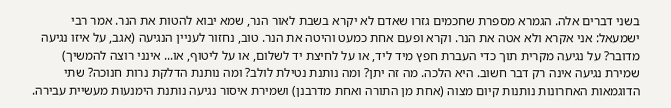בשני דברים אלה. הגמרא מספרת שחכמים גזרו שאדם לא יקרא בשבת לאור הנר, שמא יבוא להטות את הנר. אמר רבי ישמעאל: אני אקרא ולא אטה את הנר. וקרא ופעם אחת כמעט והיטה את הנר. טוב, נחזור לעניין הנגיעה (אגב, על איזו נגיעה מדובר? על נגיעה מקרית תוך כדי העברת חפץ מיד ליד, או על לחיצת יד לשלום, או על ליטוף, או... אינני רוצה להמשיך) שמירת נגיעה אינה רק דבר חשוב. היא הלכה. מה זה יתן? ומה נותנת נטילת לולב? ומה נותנת הדלקת נרות חנוכה? שתי הדוגמאות האחרונות נותנות קיום מצוה (אחת מן התורה ואחת מדרבנן) ושמירת איסור נגיעה נותנת הימנעות מעשיית עבירה.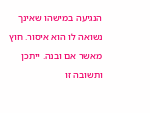הנגיעה במישהו שאינך נשואה לו הוא איסור. חוץ מאשר אם ובנה. ייתכן ותשובה זו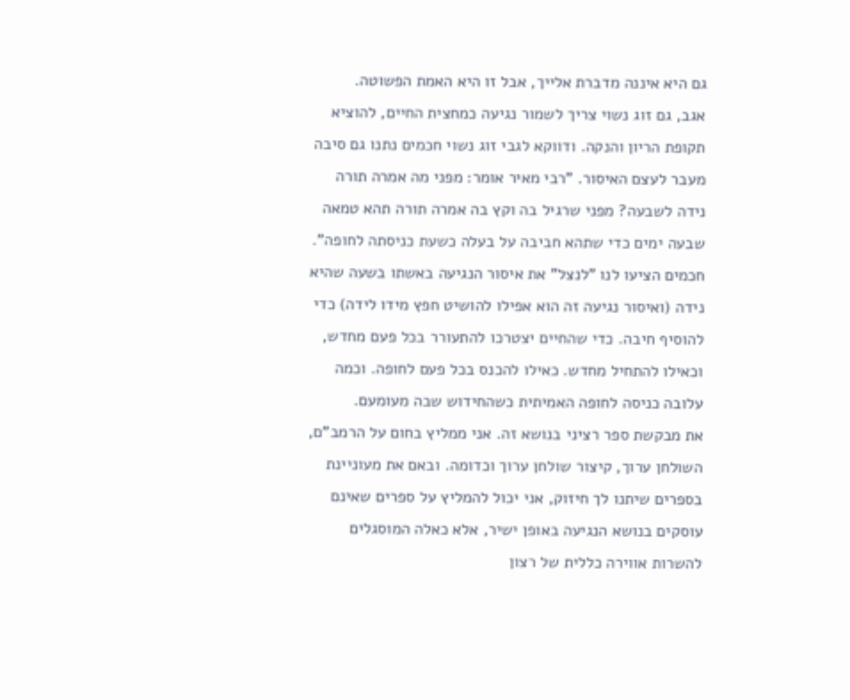גם היא איננה מדברת אלייך, אבל זו היא האמת הפשוטה.
אגב, גם זוג נשוי צריך לשמור נגיעה כמחצית החיים, להוציא תקופת הריון והנקה. ודווקא לגבי זוג נשוי חכמים נתנו גם סיבה מעבר לעצם האיסור. "רבי מאיר אומר: מפני מה אמרה תורה נידה לשבעה? מפני שרגיל בה וקץ בה אמרה תורה תהא טמאה שבעה ימים כדי שתהא חביבה על בעלה כשעת כניסתה לחופה". חכמים הציעו לנו "לנצל" את איסור הנגיעה באשתו בשעה שהיא נידה (ואיסור נגיעה זה הוא אפילו להושיט חפץ מידו לידה) כדי להוסיף חיבה. כדי שהחיים יצטרכו להתעורר בכל פעם מחדש, וכאילו להתחיל מחדש. כאילו להכנס בכל פעם לחופה. וכמה עלובה כניסה לחופה האמיתית כשהחידוש שבה מעומעם.
את מבקשת ספר רציני בנושא זה. אני ממליץ בחום על הרמב"ם, השולחן ערוך, קיצור שולחן ערוך וכדומה. ובאם את מעוניינת בספרים שיתנו לך חיזוק, אני יכול להמליץ על ספרים שאינם עוסקים בנושא הנגיעה באופן ישיר, אלא כאלה המוסגלים להשרות אווירה כללית של רצון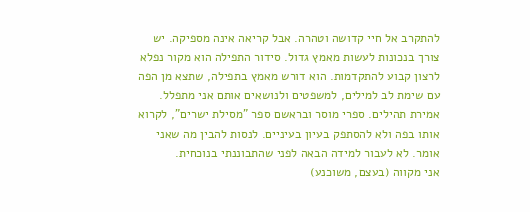להתקרב אל חיי קדושה וטהרה. אבל קריאה אינה מספיקה. יש צורך בנכונות לעשות מאמץ גדול. סידור התפילה הוא מקור נפלא לרצון קבוע להתקדמות. הוא דורש מאמץ בתפילה, שתצא מן הפה עם שימת לב למילים, למשפטים ולנושאים אותם אני מתפלל. אמירת תהילים. ספרי מוסר ובראשם ספר "מסילת ישרים", לקרוא אותו בפה ולא להסתפק בעיון בעיניים. לנסות להבין מה שאני אומר. לא לעבור למידה הבאה לפני שהתבוננתי בנוכחית.
אני מקווה (בעצם, משוכנע)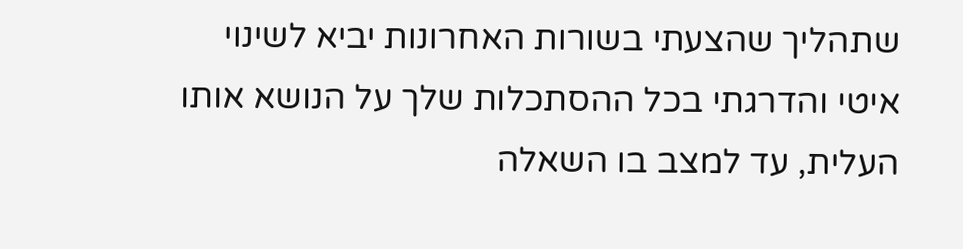שתהליך שהצעתי בשורות האחרונות יביא לשינוי איטי והדרגתי בכל ההסתכלות שלך על הנושא אותו העלית, עד למצב בו השאלה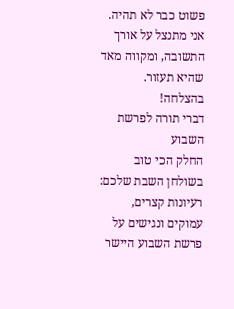פשוט כבר לא תהיה.
אני מתנצל על אורך התשובה, ומקווה מאד שהיא תעזור. בהצלחה!
דברי תורה לפרשת השבוע
החלק הכי טוב בשולחן השבת שלכם: רעיונות קצרים, עמוקים ונגישים על פרשת השבוע היישר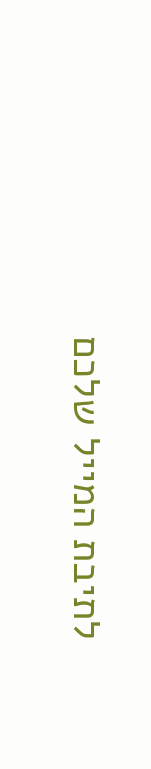לתיבת המייל שלכם